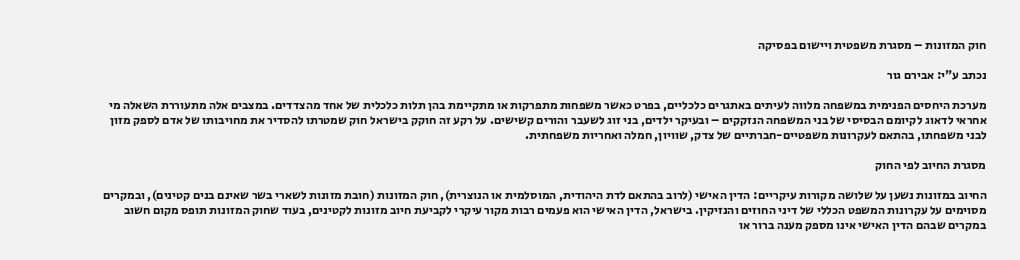חוק המזונות – מסגרת משפטית ויישום בפסיקה

נכתב ע"י: אבירם גור

מערכת היחסים הפנימית במשפחה מלווה לעיתים באתגרים כלכליים, בפרט כאשר משפחות מתפרקות או מתקיימת בהן תלות כלכלית של אחד מהצדדים. במצבים אלה מתעוררת השאלה מי אחראי לדאוג לקיומם הבסיסי של בני המשפחה הנזקקים – ובעיקר ילדים, בני זוג לשעבר והורים קשישים. על רקע זה חוקק בישראל חוק שמטרתו להסדיר את מחויבותו של אדם לספק מזון לבני משפחתו, בהתאם לעקרונות משפטיים-חברתיים של צדק, שוויון, חמלה ואחריות משפחתית.

מסגרת החיוב לפי החוק

החיוב במזונות נשען על שלושה מקורות עיקריים: הדין האישי (לרוב בהתאם לדת היהודית, המוסלמית או הנוצרית), חוק המזונות (חובת מזונות לשארי בשר שאינם בנים קטינים), ובמקרים מסוימים על עקרונות המשפט הכללי של דיני החוזים והנזיקין. בישראל, הדין האישי הוא פעמים רבות מקור עיקרי לקביעת חיוב מזונות לקטינים, בעוד שחוק המזונות תופס מקום חשוב במקרים שבהם הדין האישי אינו מספק מענה ברור או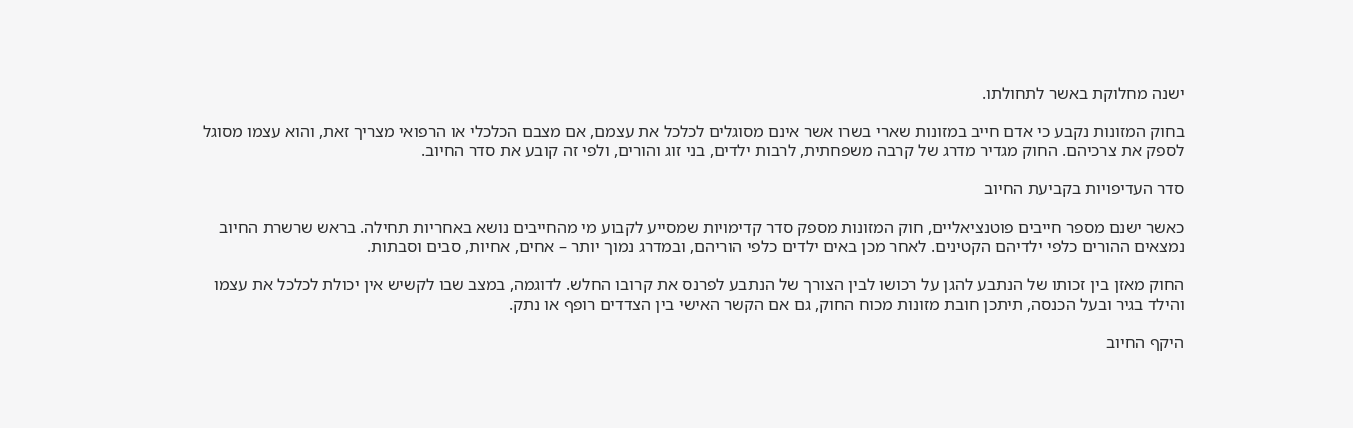ישנה מחלוקת באשר לתחולתו.

בחוק המזונות נקבע כי אדם חייב במזונות שארי בשרו אשר אינם מסוגלים לכלכל את עצמם, אם מצבם הכלכלי או הרפואי מצריך זאת, והוא עצמו מסוגל לספק את צרכיהם. החוק מגדיר מדרג של קרבה משפחתית, לרבות ילדים, בני זוג והורים, ולפי זה קובע את סדר החיוב.

סדר העדיפויות בקביעת החיוב

כאשר ישנם מספר חייבים פוטנציאליים, חוק המזונות מספק סדר קדימויות שמסייע לקבוע מי מהחייבים נושא באחריות תחילה. בראש שרשרת החיוב נמצאים ההורים כלפי ילדיהם הקטינים. לאחר מכן באים ילדים כלפי הוריהם, ובמדרג נמוך יותר – אחים, אחיות, סבים וסבתות.

החוק מאזן בין זכותו של הנתבע להגן על רכושו לבין הצורך של הנתבע לפרנס את קרובו החלש. לדוגמה, במצב שבו לקשיש אין יכולת לכלכל את עצמו והילד בגיר ובעל הכנסה, תיתכן חובת מזונות מכוח החוק, גם אם הקשר האישי בין הצדדים רופף או נתק.

היקף החיוב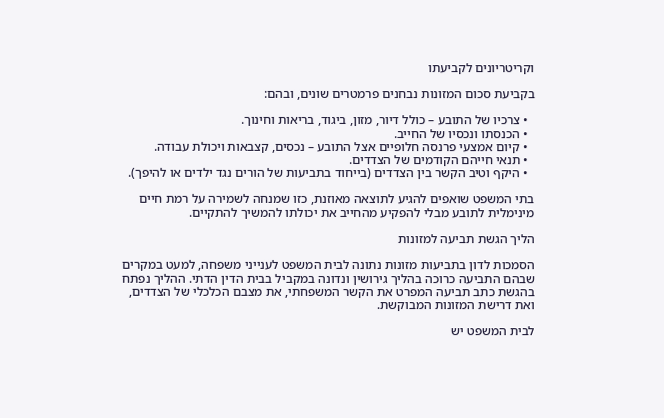וקריטריונים לקביעתו

בקביעת סכום המזונות נבחנים פרמטרים שונים, ובהם:

  • צרכיו של התובע – כולל דיור, מזון, ביגוד, בריאות וחינוך.
  • הכנסתו ונכסיו של החייב.
  • קיום אמצעי פרנסה חלופיים אצל התובע – נכסים, קצבאות ויכולת עבודה.
  • תנאי חייהם הקודמים של הצדדים.
  • היקף וטיב הקשר בין הצדדים (בייחוד בתביעות של הורים נגד ילדים או להיפך).

בתי המשפט שואפים להגיע לתוצאה מאוזנת, כזו שמנחה לשמירה על רמת חיים מינימלית לתובע מבלי להפקיע מהחייב את יכולתו להמשיך להתקיים.

הליך הגשת תביעה למזונות

הסמכות לדון בתביעות מזונות נתונה לבית המשפט לענייני משפחה, למעט במקרים שבהם התביעה כרוכה בהליך גירושין ונדונה במקביל בבית הדין הדתי. ההליך נפתח בהגשת כתב תביעה המפרט את הקשר המשפחתי, את מצבם הכלכלי של הצדדים, ואת דרישת המזונות המבוקשת.

לבית המשפט יש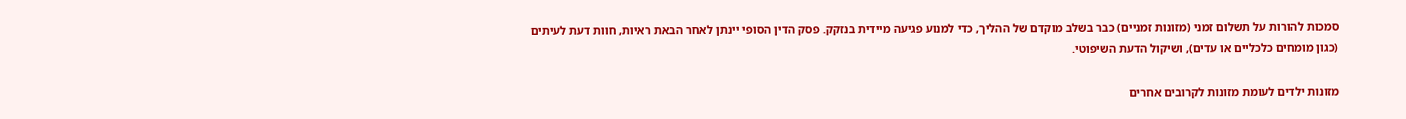סמכות להורות על תשלום זמני (מזונות זמניים) כבר בשלב מוקדם של ההליך, כדי למנוע פגיעה מיידית בנזקק. פסק הדין הסופי יינתן לאחר הבאת ראיות, חוות דעת לעיתים (כגון מומחים כלכליים או עדים), ושיקול הדעת השיפוטי.

מזונות ילדים לעומת מזונות לקרובים אחרים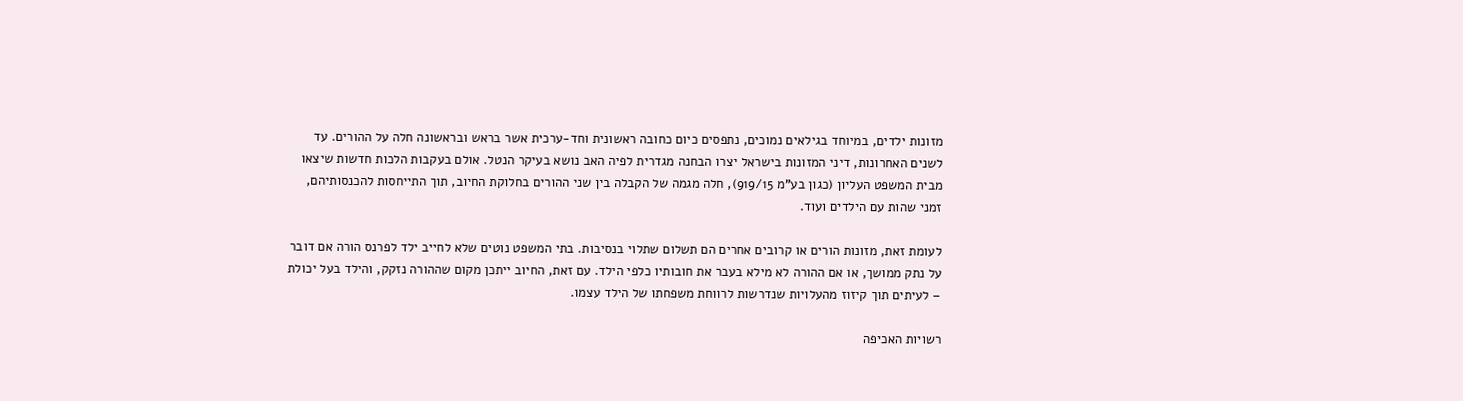מזונות ילדים, במיוחד בגילאים נמוכים, נתפסים כיום כחובה ראשונית וחד-ערכית אשר בראש ובראשונה חלה על ההורים. עד לשנים האחרונות, דיני המזונות בישראל יצרו הבחנה מגדרית לפיה האב נושא בעיקר הנטל. אולם בעקבות הלכות חדשות שיצאו מבית המשפט העליון (כגון בע"מ 919/15), חלה מגמה של הקבלה בין שני ההורים בחלוקת החיוב, תוך התייחסות להכנסותיהם, זמני שהות עם הילדים ועוד.

לעומת זאת, מזונות הורים או קרובים אחרים הם תשלום שתלוי בנסיבות. בתי המשפט נוטים שלא לחייב ילד לפרנס הורה אם דובר על נתק ממושך, או אם ההורה לא מילא בעבר את חובותיו כלפי הילד. עם זאת, החיוב ייתכן מקום שההורה נזקק, והילד בעל יכולת – לעיתים תוך קיזוז מהעלויות שנדרשות לרווחת משפחתו של הילד עצמו.

רשויות האכיפה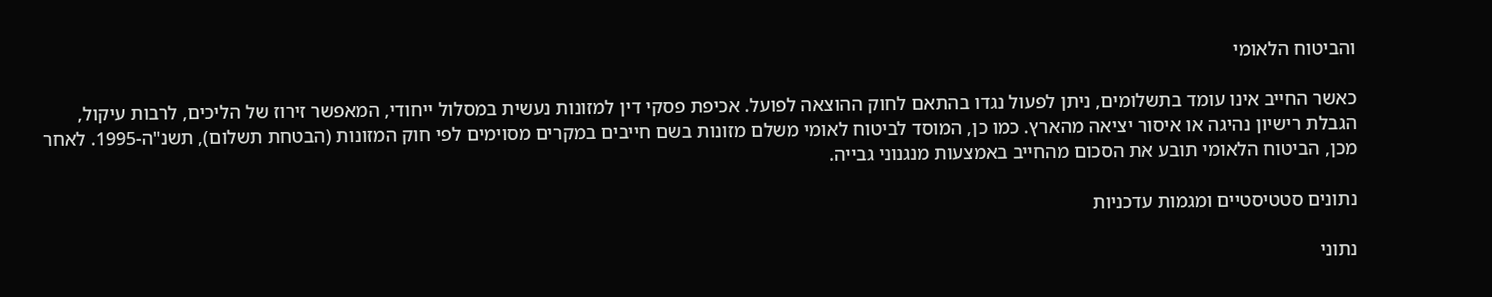והביטוח הלאומי

כאשר החייב אינו עומד בתשלומים, ניתן לפעול נגדו בהתאם לחוק ההוצאה לפועל. אכיפת פסקי דין למזונות נעשית במסלול ייחודי, המאפשר זירוז של הליכים, לרבות עיקול, הגבלת רישיון נהיגה או איסור יציאה מהארץ. כמו כן, המוסד לביטוח לאומי משלם מזונות בשם חייבים במקרים מסוימים לפי חוק המזונות (הבטחת תשלום), תשנ"ה-1995. לאחר מכן, הביטוח הלאומי תובע את הסכום מהחייב באמצעות מנגנוני גבייה.

נתונים סטטיסטיים ומגמות עדכניות

נתוני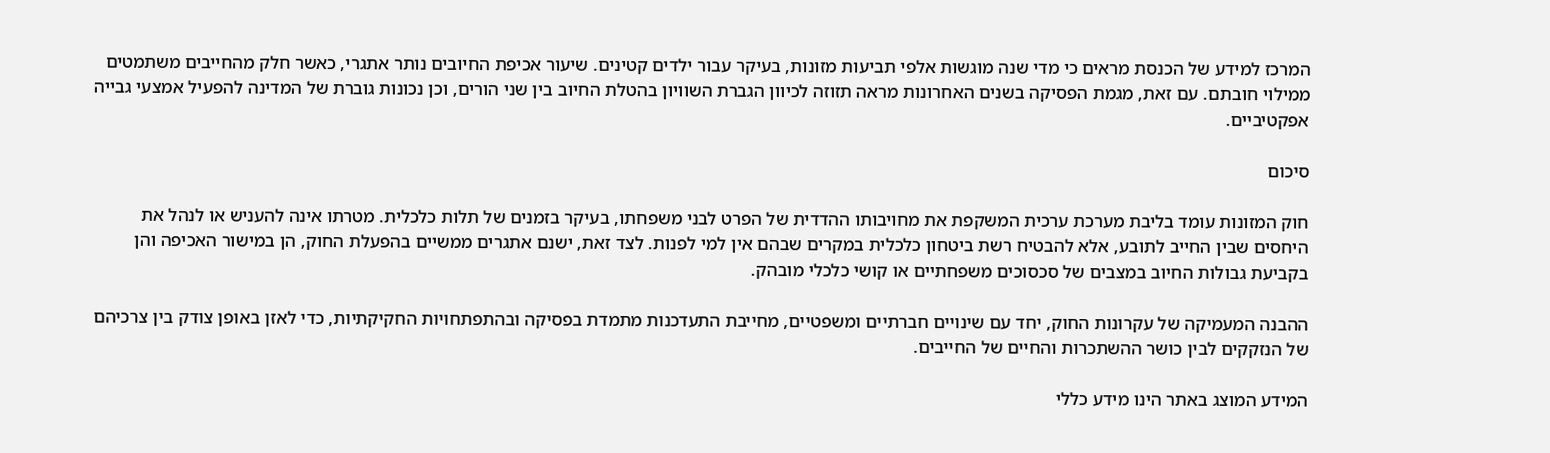המרכז למידע של הכנסת מראים כי מדי שנה מוגשות אלפי תביעות מזונות, בעיקר עבור ילדים קטינים. שיעור אכיפת החיובים נותר אתגרי, כאשר חלק מהחייבים משתמטים ממילוי חובתם. עם זאת, מגמת הפסיקה בשנים האחרונות מראה תזוזה לכיוון הגברת השוויון בהטלת החיוב בין שני הורים, וכן נכונות גוברת של המדינה להפעיל אמצעי גבייה אפקטיביים.

סיכום

חוק המזונות עומד בליבת מערכת ערכית המשקפת את מחויבותו ההדדית של הפרט לבני משפחתו, בעיקר בזמנים של תלות כלכלית. מטרתו אינה להעניש או לנהל את היחסים שבין החייב לתובע, אלא להבטיח רשת ביטחון כלכלית במקרים שבהם אין למי לפנות. לצד זאת, ישנם אתגרים ממשיים בהפעלת החוק, הן במישור האכיפה והן בקביעת גבולות החיוב במצבים של סכסוכים משפחתיים או קושי כלכלי מובהק.

ההבנה המעמיקה של עקרונות החוק, יחד עם שינויים חברתיים ומשפטיים, מחייבת התעדכנות מתמדת בפסיקה ובהתפתחויות החקיקתיות, כדי לאזן באופן צודק בין צרכיהם של הנזקקים לבין כושר ההשתכרות והחיים של החייבים.

המידע המוצג באתר הינו מידע כללי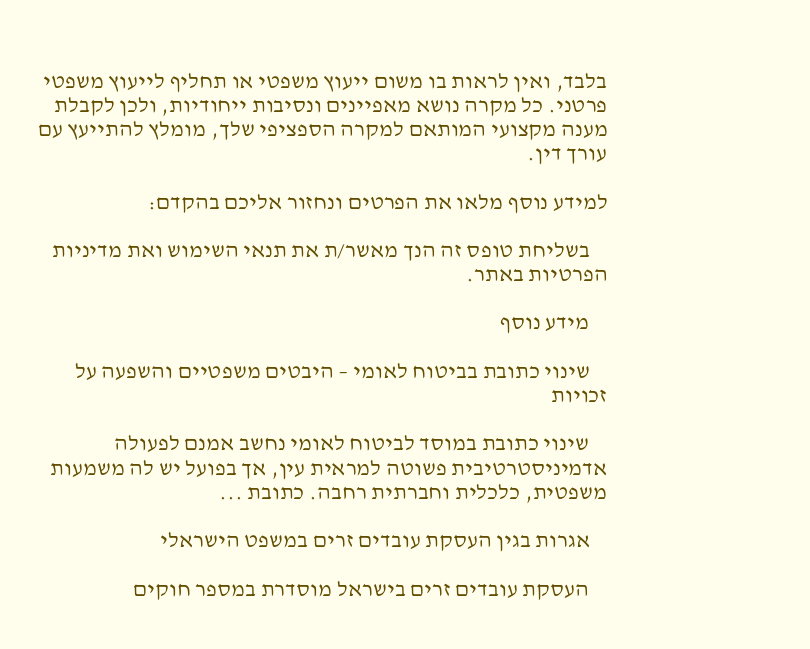בלבד, ואין לראות בו משום ייעוץ משפטי או תחליף לייעוץ משפטי פרטני. כל מקרה נושא מאפיינים ונסיבות ייחודיות, ולכן לקבלת מענה מקצועי המותאם למקרה הספציפי שלך, מומלץ להתייעץ עם עורך דין.

למידע נוסף מלאו את הפרטים ונחזור אליכם בהקדם:

    בשליחת טופס זה הנך מאשר/ת את תנאי השימוש ואת מדיניות הפרטיות באתר.

    מידע נוסף

    שינוי כתובת בביטוח לאומי – היבטים משפטיים והשפעה על זכויות

    שינוי כתובת במוסד לביטוח לאומי נחשב אמנם לפעולה אדמיניסטרטיבית פשוטה למראית עין, אך בפועל יש לה משמעות משפטית, כלכלית וחברתית רחבה. כתובת ...

    אגרות בגין העסקת עובדים זרים במשפט הישראלי

    העסקת עובדים זרים בישראל מוסדרת במספר חוקים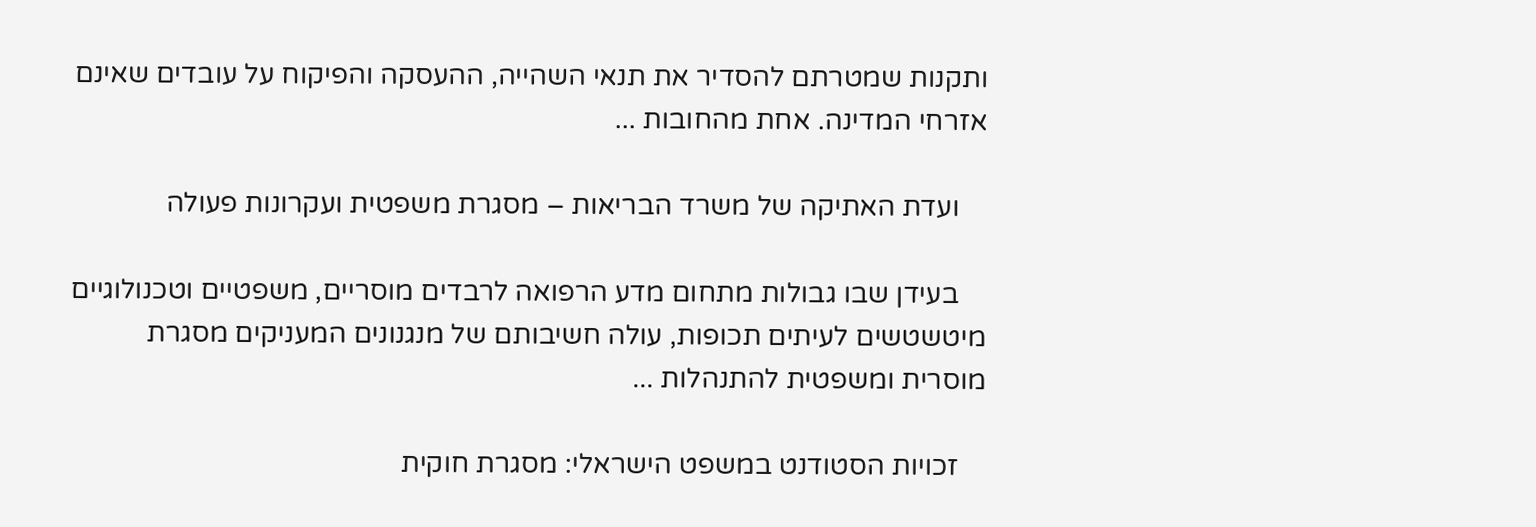ותקנות שמטרתם להסדיר את תנאי השהייה, ההעסקה והפיקוח על עובדים שאינם אזרחי המדינה. אחת מהחובות ...

    ועדת האתיקה של משרד הבריאות – מסגרת משפטית ועקרונות פעולה

    בעידן שבו גבולות מתחום מדע הרפואה לרבדים מוסריים, משפטיים וטכנולוגיים מיטשטשים לעיתים תכופות, עולה חשיבותם של מנגנונים המעניקים מסגרת מוסרית ומשפטית להתנהלות ...

    זכויות הסטודנט במשפט הישראלי: מסגרת חוקית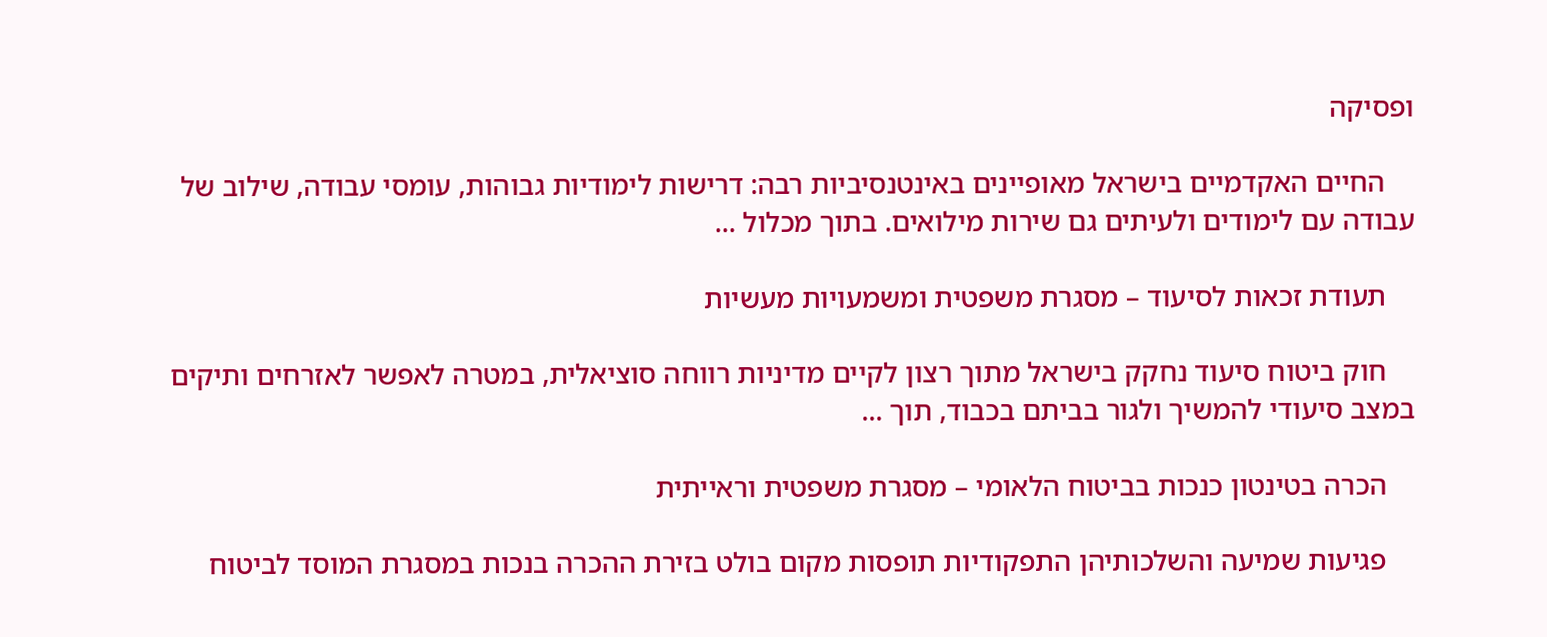ופסיקה

    החיים האקדמיים בישראל מאופיינים באינטנסיביות רבה: דרישות לימודיות גבוהות, עומסי עבודה, שילוב של עבודה עם לימודים ולעיתים גם שירות מילואים. בתוך מכלול ...

    תעודת זכאות לסיעוד – מסגרת משפטית ומשמעויות מעשיות

    חוק ביטוח סיעוד נחקק בישראל מתוך רצון לקיים מדיניות רווחה סוציאלית, במטרה לאפשר לאזרחים ותיקים במצב סיעודי להמשיך ולגור בביתם בכבוד, תוך ...

    הכרה בטינטון כנכות בביטוח הלאומי – מסגרת משפטית וראייתית

    פגיעות שמיעה והשלכותיהן התפקודיות תופסות מקום בולט בזירת ההכרה בנכות במסגרת המוסד לביטוח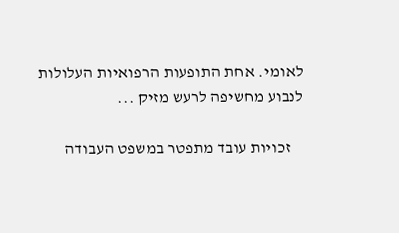לאומי. אחת התופעות הרפואיות העלולות לנבוע מחשיפה לרעש מזיק ...

    זכויות עובד מתפטר במשפט העבודה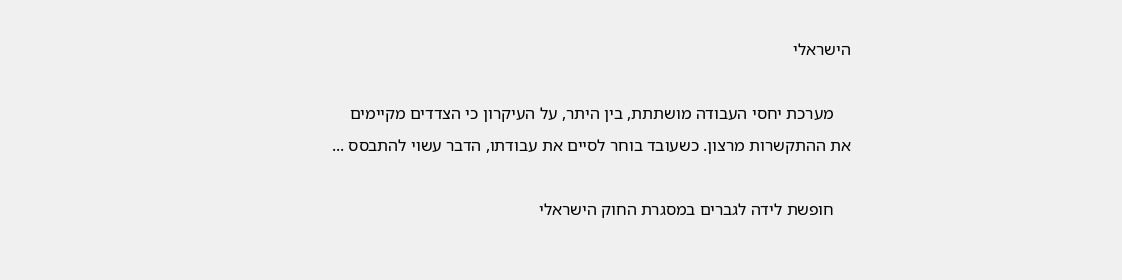הישראלי

    מערכת יחסי העבודה מושתתת, בין היתר, על העיקרון כי הצדדים מקיימים את ההתקשרות מרצון. כשעובד בוחר לסיים את עבודתו, הדבר עשוי להתבסס ...

    חופשת לידה לגברים במסגרת החוק הישראלי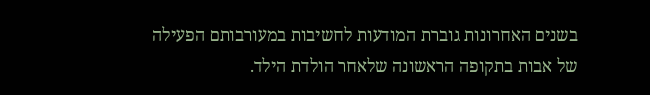בשנים האחרונות גוברת המודעות לחשיבות במעורבותם הפעילה של אבות בתקופה הראשונה שלאחר הולדת הילד.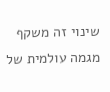שינוי זה משקף מגמה עולמית של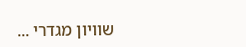שוויון מגדרי ...